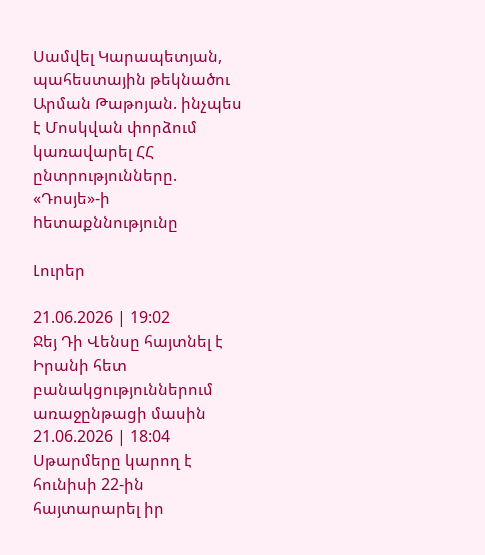Սամվել Կարապետյան, պահեստային թեկնածու Արման Թաթոյան. ինչպես է Մոսկվան փորձում կառավարել ՀՀ ընտրությունները. «Դոսյե»-ի hետաքննությունը

Լուրեր

21.06.2026 | 19:02
Ջեյ Դի Վենսը հայտնել է Իրանի հետ բանակցություններում առաջընթացի մասին
21.06.2026 | 18:04
Սթարմերը կարող է հունիսի 22-ին հայտարարել իր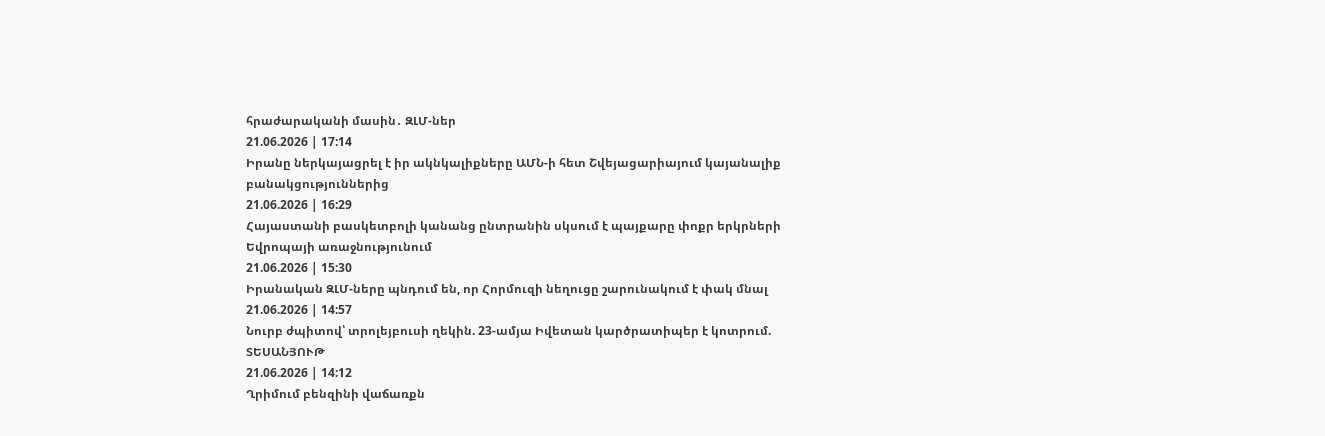հրաժարականի մասին․ ԶԼՄ-ներ
21.06.2026 | 17:14
Իրանը ներկայացրել է իր ակնկալիքները ԱՄՆ-ի հետ Շվեյացարիայում կայանալիք բանակցություններից
21.06.2026 | 16:29
Հայաստանի բասկետբոլի կանանց ընտրանին սկսում է պայքարը փոքր երկրների Եվրոպայի առաջնությունում
21.06.2026 | 15:30
Իրանական ԶԼՄ-ները պնդում են, որ Հորմուզի նեղուցը շարունակում է փակ մնալ
21.06.2026 | 14:57
Նուրբ ժպիտով՝ տրոլեյբուսի ղեկին. 23-ամյա Իվետան կարծրատիպեր է կոտրում. ՏԵՍԱՆՅՈՒԹ
21.06.2026 | 14:12
Ղրիմում բենզինի վաճառքն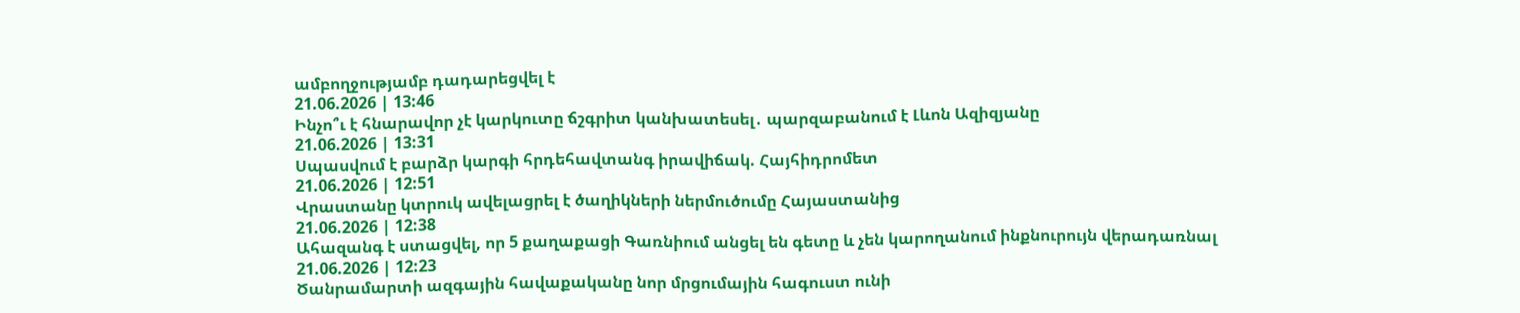ամբողջությամբ դադարեցվել է
21.06.2026 | 13:46
Ինչո՞ւ է հնարավոր չէ կարկուտը ճշգրիտ կանխատեսել․ պարզաբանում է Լևոն Ազիզյանը
21.06.2026 | 13:31
Սպասվում է բարձր կարգի հրդեհավտանգ իրավիճակ. Հայհիդրոմետ
21.06.2026 | 12:51
Վրաստանը կտրուկ ավելացրել է ծաղիկների ներմուծումը Հայաստանից
21.06.2026 | 12:38
Ահազանգ է ստացվել, որ 5 քաղաքացի Գառնիում անցել են գետը և չեն կարողանում ինքնուրույն վերադառնալ
21.06.2026 | 12:23
Ծանրամարտի ազգային հավաքականը նոր մրցումային հագուստ ունի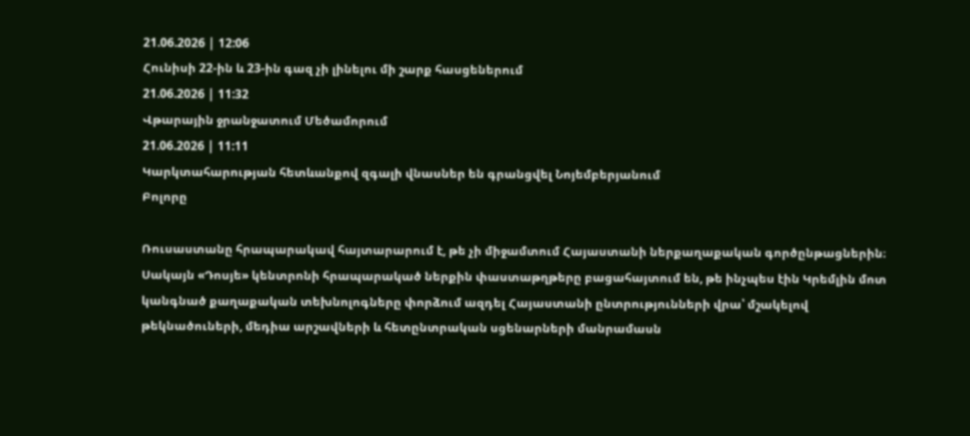21.06.2026 | 12:06
Հունիսի 22-ին և 23-ին գազ չի լինելու մի շարք հասցեներում
21.06.2026 | 11:32
Վթարային ջրանջատում Մեծամորում
21.06.2026 | 11:11
Կարկտահարության հետևանքով զգալի վնասներ են գրանցվել Նոյեմբերյանում
Բոլորը

Ռուսաստանը հրապարակավ հայտարարում է, թե չի միջամտում Հայաստանի ներքաղաքական գործընթացներին։ Սակայն «Դոսյե» կենտրոնի հրապարակած ներքին փաստաթղթերը բացահայտում են, թե ինչպես էին Կրեմլին մոտ կանգնած քաղաքական տեխնոլոգները փորձում ազդել Հայաստանի ընտրությունների վրա՝ մշակելով թեկնածուների, մեդիա արշավների և հետընտրական սցենարների մանրամասն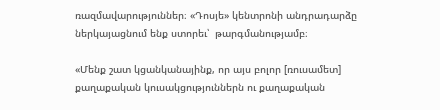ռազմավարություններ։ «Դոսյե» կենտրոնի անդրադարձը ներկայացնում ենք ստորեւ՝  թարգմանությամբ։

«Մենք շատ կցանկանայինք, որ այս բոլոր [ռուսամետ] քաղաքական կուսակցություններն ու քաղաքական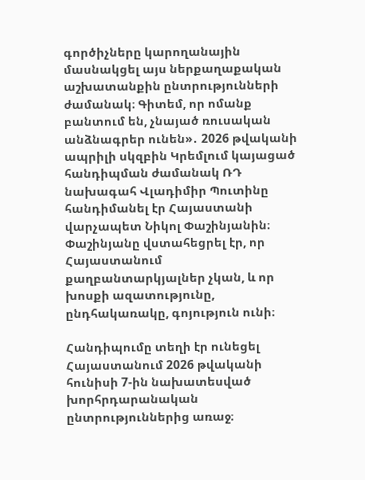գործիչները կարողանային մասնակցել այս ներքաղաքական աշխատանքին ընտրությունների ժամանակ։ Գիտեմ, որ ոմանք բանտում են, չնայած ռուսական անձնագրեր ունեն»․ 2026 թվականի ապրիլի սկզբին Կրեմլում կայացած հանդիպման ժամանակ ՌԴ նախագահ Վլադիմիր Պուտինը հանդիմանել էր Հայաստանի վարչապետ Նիկոլ Փաշինյանին։ Փաշինյանը վստահեցրել էր, որ Հայաստանում քաղբանտարկյալներ չկան, և որ խոսքի ազատությունը, ընդհակառակը, գոյություն ունի։

Հանդիպումը տեղի էր ունեցել Հայաստանում 2026 թվականի հունիսի 7-ին նախատեսված խորհրդարանական ընտրություններից առաջ։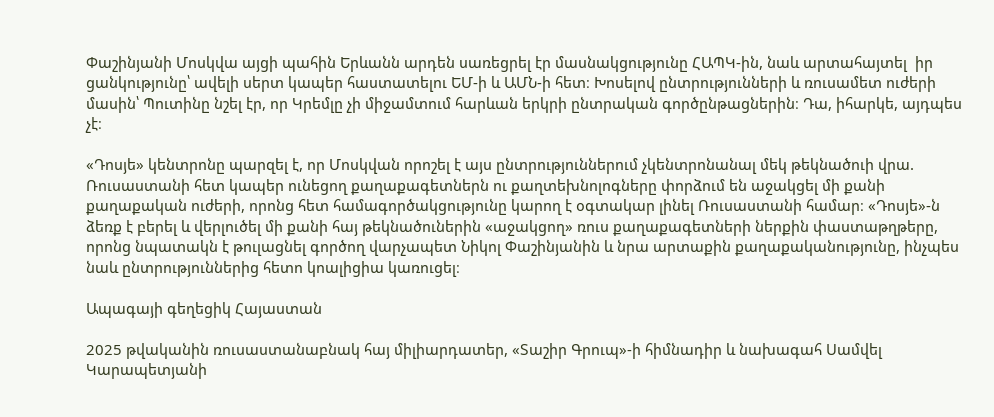Փաշինյանի Մոսկվա այցի պահին Երևանն արդեն սառեցրել էր մասնակցությունը ՀԱՊԿ-ին, նաև արտահայտել  իր ցանկությունը՝ ավելի սերտ կապեր հաստատելու ԵՄ-ի և ԱՄՆ-ի հետ։ Խոսելով ընտրությունների և ռուսամետ ուժերի մասին՝ Պուտինը նշել էր, որ Կրեմլը չի միջամտում հարևան երկրի ընտրական գործընթացներին։ Դա, իհարկե, այդպես չէ։

«Դոսյե» կենտրոնը պարզել է, որ Մոսկվան որոշել է այս ընտրություններում չկենտրոնանալ մեկ թեկնածուի վրա. Ռուսաստանի հետ կապեր ունեցող քաղաքագետներն ու քաղտեխնոլոգները փորձում են աջակցել մի քանի քաղաքական ուժերի, որոնց հետ համագործակցությունը կարող է օգտակար լինել Ռուսաստանի համար։ «Դոսյե»-ն ձեռք է բերել և վերլուծել մի քանի հայ թեկնածուներին «աջակցող» ռուս քաղաքագետների ներքին փաստաթղթերը, որոնց նպատակն է թուլացնել գործող վարչապետ Նիկոլ Փաշինյանին և նրա արտաքին քաղաքականությունը, ինչպես նաև ընտրություններից հետո կոալիցիա կառուցել։

Ապագայի գեղեցիկ Հայաստան

2025 թվականին ռուսաստանաբնակ հայ միլիարդատեր, «Տաշիր Գրուպ»-ի հիմնադիր և նախագահ Սամվել Կարապետյանի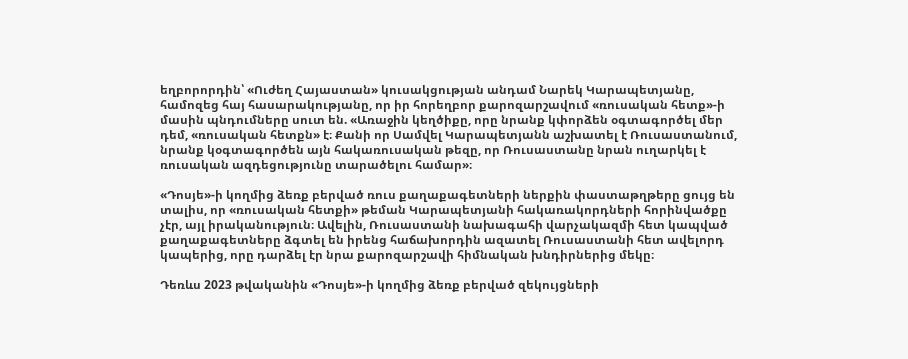եղբորորդին՝ «Ուժեղ Հայաստան» կուսակցության անդամ Նարեկ Կարապետյանը, համոզեց հայ հասարակությանը, որ իր հորեղբոր քարոզարշավում «ռուսական հետք»-ի մասին պնդումները սուտ են. «Առաջին կեղծիքը, որը նրանք կփորձեն օգտագործել մեր դեմ, «ռուսական հետքն» է։ Քանի որ Սամվել Կարապետյանն աշխատել է Ռուսաստանում, նրանք կօգտագործեն այն հակառուսական թեզը, որ Ռուսաստանը նրան ուղարկել է ռուսական ազդեցությունը տարածելու համար»։

«Դոսյե»-ի կողմից ձեռք բերված ռուս քաղաքագետների ներքին փաստաթղթերը ցույց են տալիս, որ «ռուսական հետքի» թեման Կարապետյանի հակառակորդների հորինվածքը չէր, այլ իրականություն։ Ավելին, Ռուսաստանի նախագահի վարչակազմի հետ կապված քաղաքագետները ձգտել են իրենց հաճախորդին ազատել Ռուսաստանի հետ ավելորդ կապերից, որը դարձել էր նրա քարոզարշավի հիմնական խնդիրներից մեկը։

Դեռևս 2023 թվականին «Դոսյե»-ի կողմից ձեռք բերված զեկույցների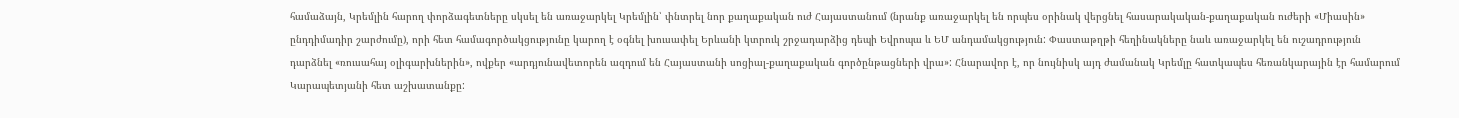համաձայն, Կրեմլին հարող փորձագետները սկսել են առաջարկել Կրեմլին՝ փնտրել նոր քաղաքական ուժ Հայաստանում (նրանք առաջարկել են որպես օրինակ վերցնել հասարակական-քաղաքական ուժերի «Միասին» ընդդիմադիր շարժումը), որի հետ համագործակցությունը կարող է օգնել խուսափել Երևանի կտրուկ շրջադարձից դեպի Եվրոպա և ԵՄ անդամակցություն: Փաստաթղթի հեղինակները նաև առաջարկել են ուշադրություն դարձնել «ռուսահայ օլիգարխներին», ովքեր «արդյունավետորեն ազդում են Հայաստանի սոցիալ-քաղաքական գործընթացների վրա»: Հնարավոր է, որ նույնիսկ այդ ժամանակ Կրեմլը հատկապես հեռանկարային էր համարում Կարապետյանի հետ աշխատանքը: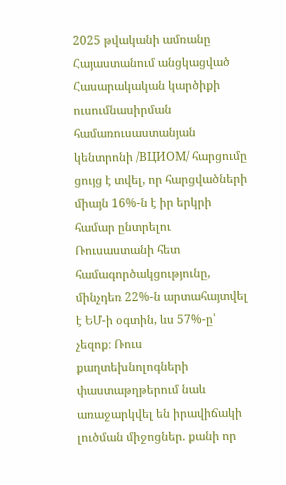2025 թվականի ամռանը Հայաստանում անցկացված Հասարակական կարծիքի ուսումնասիրման համառուսաստանյան կենտրոնի /ВЦИОМ/ հարցումը ցույց է տվել, որ հարցվածների միայն 16%-ն է իր երկրի համար ընտրելու Ռուսաստանի հետ համագործակցությունը, մինչդեռ 22%-ն արտահայտվել է ԵՄ-ի օգտին, ևս 57%-ը՝ չեզոք։ Ռուս քաղտեխնոլոգների փաստաթղթերում նաև առաջարկվել են իրավիճակի լուծման միջոցներ. քանի որ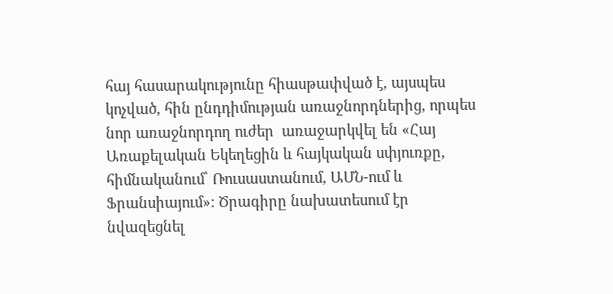հայ հասարակությունը հիասթափված է, այսպես կոչված, հին ընդդիմության առաջնորդներից, որպես նոր առաջնորդող ուժեր  առաջարկվել են «Հայ Առաքելական Եկեղեցին և հայկական սփյուռքը, հիմնականում՝ Ռուսաստանում, ԱՄՆ-ում և Ֆրանսիայում»։ Ծրագիրը նախատեսում էր նվազեցնել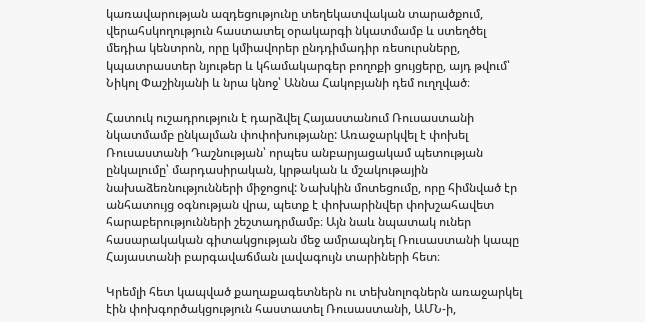կառավարության ազդեցությունը տեղեկատվական տարածքում, վերահսկողություն հաստատել օրակարգի նկատմամբ և ստեղծել մեդիա կենտրոն, որը կմիավորեր ընդդիմադիր ռեսուրսները, կպատրաստեր նյութեր և կհամակարգեր բողոքի ցույցերը, այդ թվում՝ Նիկոլ Փաշինյանի և նրա կնոջ՝ Աննա Հակոբյանի դեմ ուղղված։

Հատուկ ուշադրություն է դարձվել Հայաստանում Ռուսաստանի նկատմամբ ընկալման փոփոխությանը: Առաջարկվել է փոխել Ռուսաստանի Դաշնության՝ որպես անբարյացակամ պետության ընկալումը՝ մարդասիրական, կրթական և մշակութային նախաձեռնությունների միջոցով: Նախկին մոտեցումը, որը հիմնված էր անհատույց օգնության վրա, պետք է փոխարինվեր փոխշահավետ հարաբերությունների շեշտադրմամբ։ Այն նաև նպատակ ուներ հասարակական գիտակցության մեջ ամրապնդել Ռուսաստանի կապը Հայաստանի բարգավաճման լավագույն տարիների հետ։

Կրեմլի հետ կապված քաղաքագետներն ու տեխնոլոգներն առաջարկել էին փոխգործակցություն հաստատել Ռուսաստանի, ԱՄՆ-ի,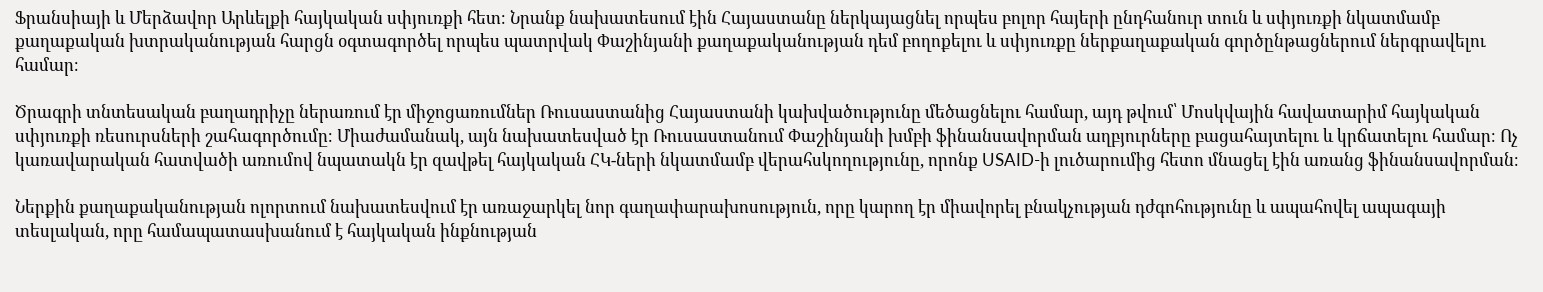Ֆրանսիայի և Մերձավոր Արևելքի հայկական սփյուռքի հետ։ Նրանք նախատեսում էին Հայաստանը ներկայացնել որպես բոլոր հայերի ընդհանուր տուն և սփյուռքի նկատմամբ քաղաքական խտրականության հարցն օգտագործել որպես պատրվակ Փաշինյանի քաղաքականության դեմ բողոքելու և սփյուռքը ներքաղաքական գործընթացներում ներգրավելու համար։

Ծրագրի տնտեսական բաղադրիչը ներառում էր միջոցառումներ Ռուսաստանից Հայաստանի կախվածությունը մեծացնելու համար, այդ թվում՝ Մոսկվային հավատարիմ հայկական սփյուռքի ռեսուրսների շահագործումը։ Միաժամանակ, այն նախատեսված էր Ռուսաստանում Փաշինյանի խմբի ֆինանսավորման աղբյուրները բացահայտելու և կրճատելու համար։ Ոչ կառավարական հատվածի առումով նպատակն էր զավթել հայկական ՀԿ-ների նկատմամբ վերահսկողությունը, որոնք USAID-ի լուծարումից հետո մնացել էին առանց ֆինանսավորման։

Ներքին քաղաքականության ոլորտում նախատեսվում էր առաջարկել նոր գաղափարախոսություն, որը կարող էր միավորել բնակչության դժգոհությունը և ապահովել ապագայի տեսլական, որը համապատասխանում է հայկական ինքնության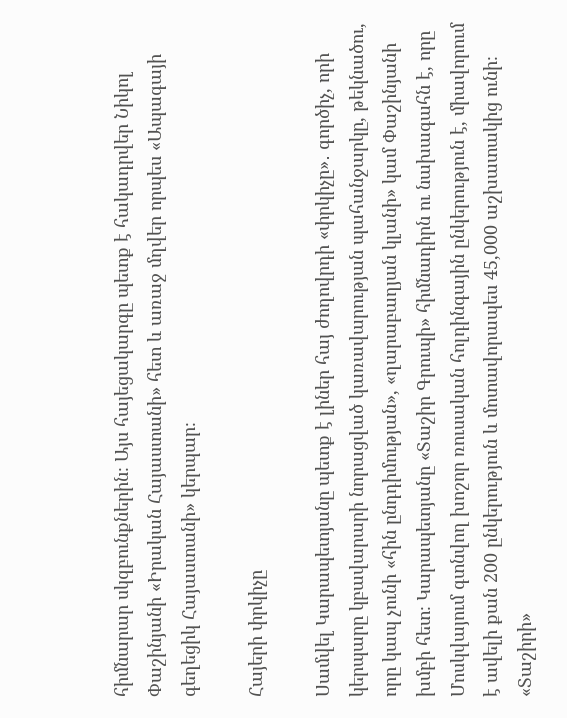հիմնարար սկզբունքներին։ Այս հայեցակարգը պետք է հակադրվեր Նիկոլ Փաշինյանի «Իրական Հայաստանի» հետ և առաջ մղվեր որպես «Ապագայի գեղեցիկ Հայաստանի» կերպար։

Հայերի փրկիչը

Սամվել Կարապետյանը պետք է լիներ հայ ժողովրդի «փրկիչը»․ գործիչ, որի կերպարը կբավարարի նորացված կառավարության պահանջարկը, թեկնածու, որը կապ չունի «հին ընդդիմության», «ղարաբաղյան կլանի» կամ Փաշինյանի խմբի հետ։ Կարապետյանը «Տաշիր Գրուպի» հիմնադիրն ու նախագահն է, որը Մոսկվայում գտնվող խոշոր ռուսական հոլդինգային ընկերություն է, միավորում է ավելի քան 200 ընկերություն և մոտավորապես 45,000 աշխատակից ունի։ «Տաշիրի»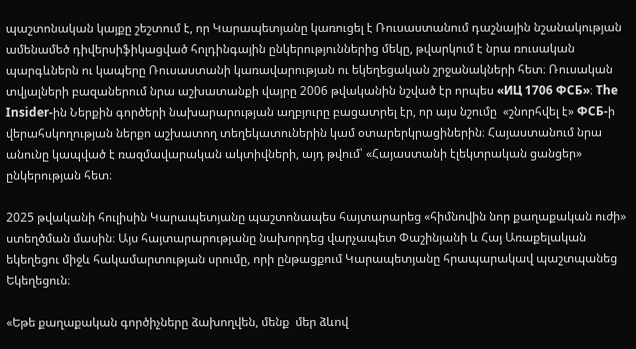պաշտոնական կայքը շեշտում է, որ Կարապետյանը կառուցել է Ռուսաստանում դաշնային նշանակության ամենամեծ դիվերսիֆիկացված հոլդինգային ընկերություններից մեկը, թվարկում է նրա ռուսական պարգևներն ու կապերը Ռուսաստանի կառավարության ու եկեղեցական շրջանակների հետ։ Ռուսական տվյալների բազաներում նրա աշխատանքի վայրը 2006 թվականին նշված էր որպես «ИЦ 1706 ФСБ»։ The Insider-ին Ներքին գործերի նախարարության աղբյուրը բացատրել էր, որ այս նշումը  «շնորհվել է» ФСБ-ի վերահսկողության ներքո աշխատող տեղեկատուներին կամ օտարերկրացիներին։ Հայաստանում նրա անունը կապված է ռազմավարական ակտիվների, այդ թվում՝ «Հայաստանի էլեկտրական ցանցեր» ընկերության հետ։

2025 թվականի հուլիսին Կարապետյանը պաշտոնապես հայտարարեց «հիմնովին նոր քաղաքական ուժի» ստեղծման մասին։ Այս հայտարարությանը նախորդեց վարչապետ Փաշինյանի և Հայ Առաքելական եկեղեցու միջև հակամարտության սրումը, որի ընթացքում Կարապետյանը հրապարակավ պաշտպանեց Եկեղեցուն։

«Եթե քաղաքական գործիչները ձախողվեն, մենք  մեր ձևով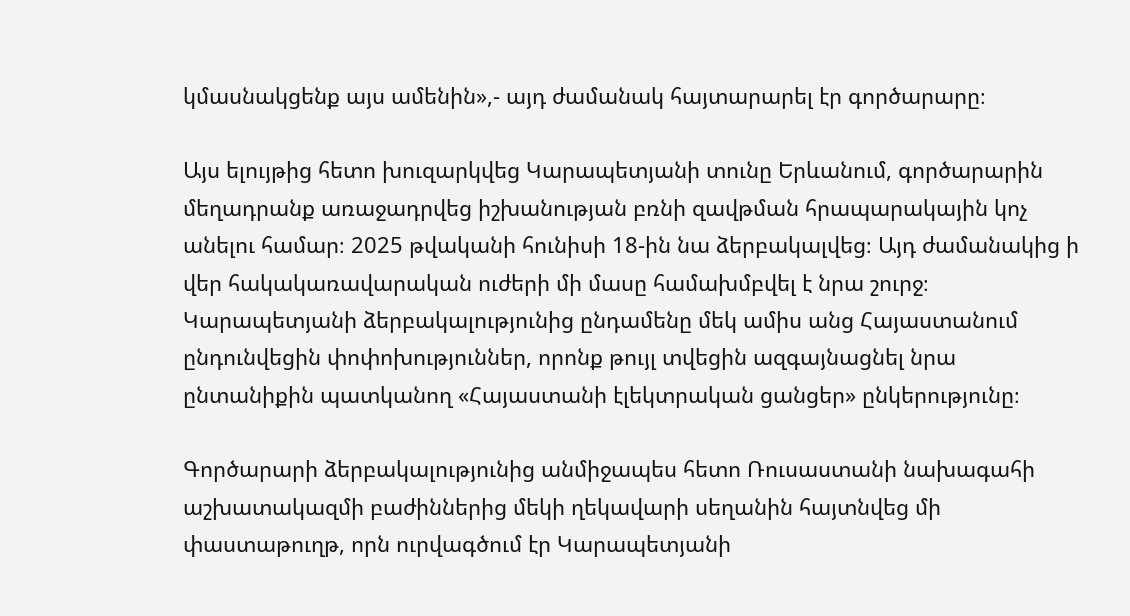կմասնակցենք այս ամենին»,- այդ ժամանակ հայտարարել էր գործարարը։

Այս ելույթից հետո խուզարկվեց Կարապետյանի տունը Երևանում, գործարարին մեղադրանք առաջադրվեց իշխանության բռնի զավթման հրապարակային կոչ անելու համար։ 2025 թվականի հունիսի 18-ին նա ձերբակալվեց։ Այդ ժամանակից ի վեր հակակառավարական ուժերի մի մասը համախմբվել է նրա շուրջ։ Կարապետյանի ձերբակալությունից ընդամենը մեկ ամիս անց Հայաստանում ընդունվեցին փոփոխություններ, որոնք թույլ տվեցին ազգայնացնել նրա ընտանիքին պատկանող «Հայաստանի էլեկտրական ցանցեր» ընկերությունը։

Գործարարի ձերբակալությունից անմիջապես հետո Ռուսաստանի նախագահի աշխատակազմի բաժիններից մեկի ղեկավարի սեղանին հայտնվեց մի փաստաթուղթ, որն ուրվագծում էր Կարապետյանի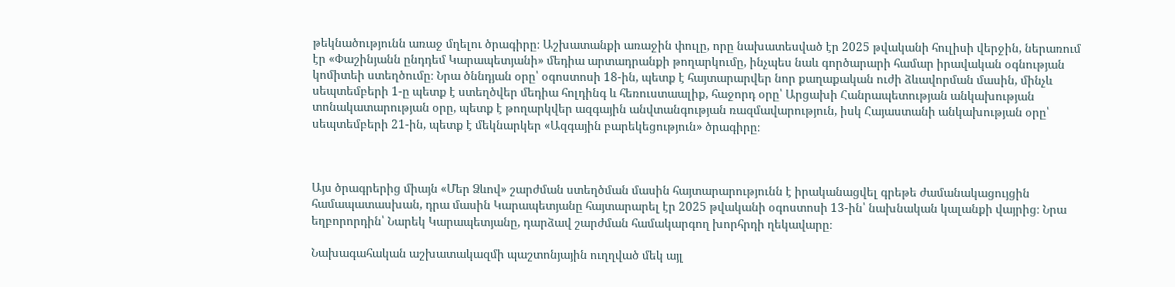թեկնածությունն առաջ մղելու ծրագիրը։ Աշխատանքի առաջին փուլը, որը նախատեսված էր 2025 թվականի հուլիսի վերջին, ներառում էր «Փաշինյանն ընդդեմ Կարապետյանի» մեդիա արտադրանքի թողարկումը, ինչպես նաև գործարարի համար իրավական օգնության կոմիտեի ստեղծումը։ Նրա ծննդյան օրը՝ օգոստոսի 18-ին, պետք է հայտարարվեր նոր քաղաքական ուժի ձևավորման մասին, մինչև սեպտեմբերի 1-ը պետք է ստեղծվեր մեդիա հոլդինգ և հեռուստաալիք, հաջորդ օրը՝ Արցախի Հանրապետության անկախության տոնակատարության օրը, պետք է թողարկվեր ազգային անվտանգության ռազմավարություն, իսկ Հայաստանի անկախության օրը՝ սեպտեմբերի 21-ին, պետք է մեկնարկեր «Ազգային բարեկեցություն» ծրագիրը։



Այս ծրագրերից միայն «Մեր Ձևով» շարժման ստեղծման մասին հայտարարությունն է իրականացվել գրեթե ժամանակացույցին համապատասխան, դրա մասին Կարապետյանը հայտարարել էր 2025 թվականի օգոստոսի 13-ին՝ նախնական կալանքի վայրից։ Նրա եղբորորդին՝ Նարեկ Կարապետյանը, դարձավ շարժման համակարգող խորհրդի ղեկավարը։

Նախագահական աշխատակազմի պաշտոնյային ուղղված մեկ այլ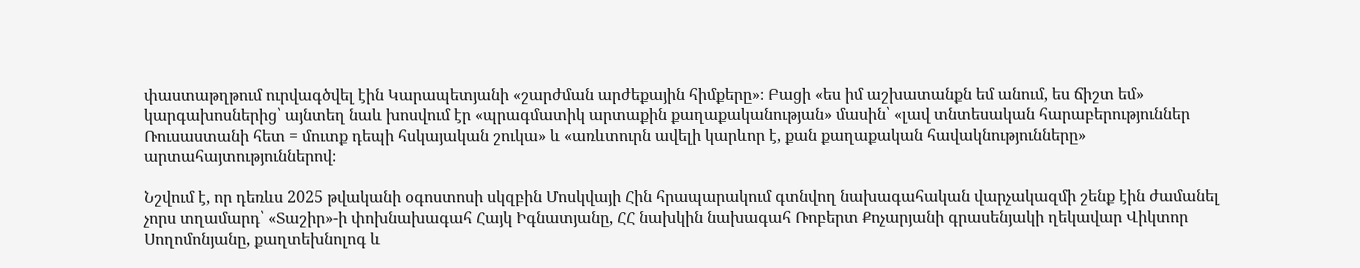փաստաթղթում ուրվագծվել էին Կարապետյանի «շարժման արժեքային հիմքերը»։ Բացի «ես իմ աշխատանքն եմ անում, ես ճիշտ եմ» կարգախոսներից՝ այնտեղ նաև խոսվում էր «պրագմատիկ արտաքին քաղաքականության» մասին՝ «լավ տնտեսական հարաբերություններ Ռուսաստանի հետ = մուտք դեպի հսկայական շուկա» և «առևտուրն ավելի կարևոր է, քան քաղաքական հավակնությունները» արտահայտություններով։

Նշվում է, որ դեռևս 2025 թվականի օգոստոսի սկզբին Մոսկվայի Հին հրապարակում գտնվող նախագահական վարչակազմի շենք էին ժամանել չորս տղամարդ՝ «Տաշիր»-ի փոխնախագահ Հայկ Իգնատյանը, ՀՀ նախկին նախագահ Ռոբերտ Քոչարյանի գրասենյակի ղեկավար Վիկտոր Սողոմոնյանը, քաղտեխնոլոգ և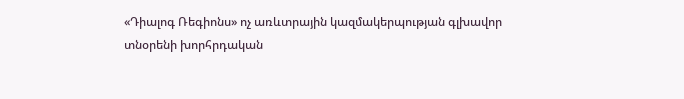«Դիալոգ Ռեգիոնս» ոչ առևտրային կազմակերպության գլխավոր տնօրենի խորհրդական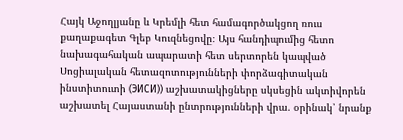Հայկ Աջողլյանը և Կրեմլի հետ համագործակցող ռուս քաղաքագետ Գլեբ Կուզնեցովը։ Այս հանդիպումից հետո նախագահական ապարատի հետ սերտորեն կապված Սոցիալական հետազոտությունների փորձագիտական ինստիտուտի (ЭИСИ)) աշխատակիցները սկսեցին ակտիվորեն աշխատել Հայաստանի ընտրությունների վրա. օրինակ՝ նրանք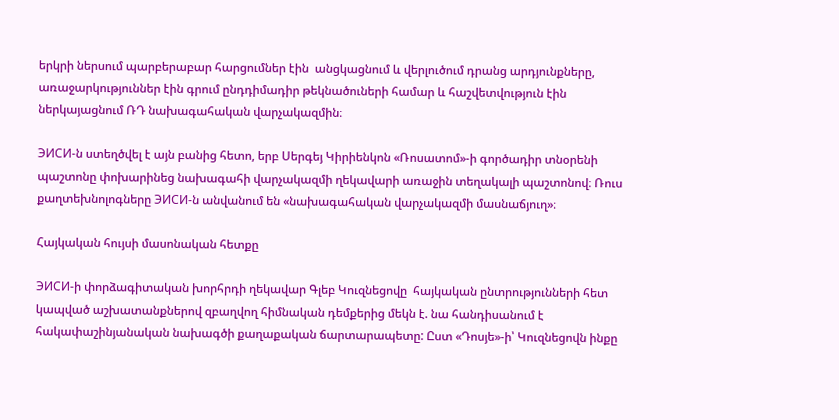երկրի ներսում պարբերաբար հարցումներ էին  անցկացնում և վերլուծում դրանց արդյունքները, առաջարկություններ էին գրում ընդդիմադիր թեկնածուների համար և հաշվետվություն էին ներկայացնում ՌԴ նախագահական վարչակազմին։

ЭИСИ-ն ստեղծվել է այն բանից հետո, երբ Սերգեյ Կիրիենկոն «Ռոսատոմ»-ի գործադիր տնօրենի պաշտոնը փոխարինեց նախագահի վարչակազմի ղեկավարի առաջին տեղակալի պաշտոնով։ Ռուս քաղտեխնոլոգները ЭИСИ-ն անվանում են «նախագահական վարչակազմի մասնաճյուղ»։

Հայկական հույսի մասոնական հետքը

ЭИСИ-ի փորձագիտական խորհրդի ղեկավար Գլեբ Կուզնեցովը  հայկական ընտրությունների հետ կապված աշխատանքներով զբաղվող հիմնական դեմքերից մեկն է. նա հանդիսանում է հակափաշինյանական նախագծի քաղաքական ճարտարապետը: Ըստ «Դոսյե»-ի՝ Կուզնեցովն ինքը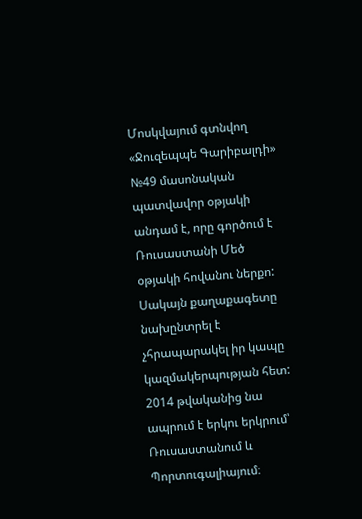Մոսկվայում գտնվող «Ջուզեպպե Գարիբալդի» №49 մասոնական պատվավոր օթյակի անդամ է, որը գործում է Ռուսաստանի Մեծ օթյակի հովանու ներքո: Սակայն քաղաքագետը նախընտրել է չհրապարակել իր կապը կազմակերպության հետ: 2014 թվականից նա ապրում է երկու երկրում՝ Ռուսաստանում և Պորտուգալիայում։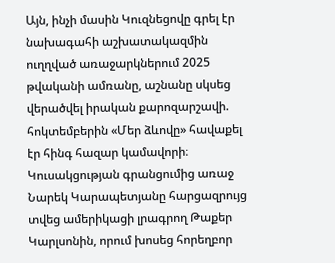Այն, ինչի մասին Կուզնեցովը գրել էր նախագահի աշխատակազմին ուղղված առաջարկներում 2025 թվականի ամռանը, աշնանը սկսեց վերածվել իրական քարոզարշավի. հոկտեմբերին «Մեր ձևովը» հավաքել էր հինգ հազար կամավորի։ Կուսակցության գրանցումից առաջ Նարեկ Կարապետյանը հարցազրույց տվեց ամերիկացի լրագրող Թաքեր Կարլսոնին, որում խոսեց հորեղբոր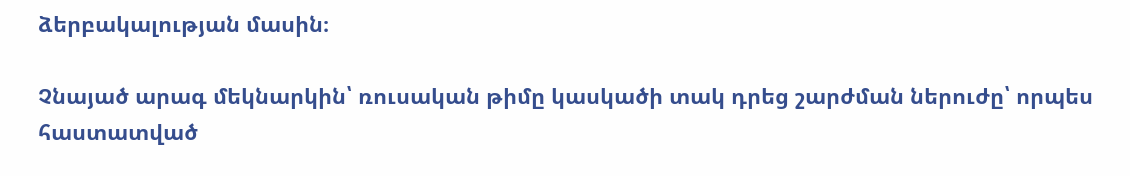ձերբակալության մասին։

Չնայած արագ մեկնարկին՝ ռուսական թիմը կասկածի տակ դրեց շարժման ներուժը՝ որպես հաստատված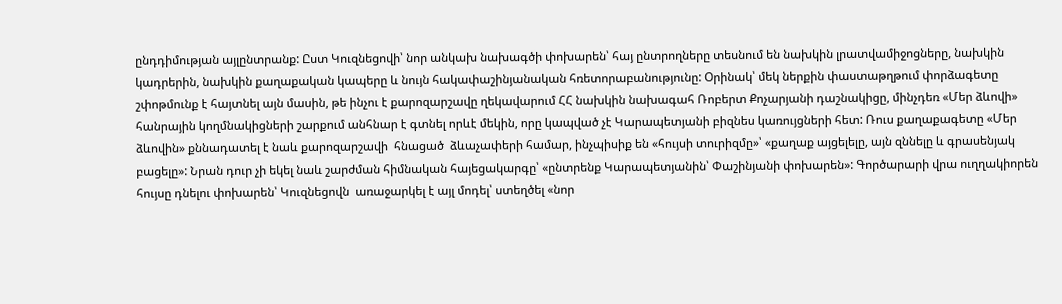ընդդիմության այլընտրանք: Ըստ Կուզնեցովի՝ նոր անկախ նախագծի փոխարեն՝ հայ ընտրողները տեսնում են նախկին լրատվամիջոցները, նախկին կադրերին, նախկին քաղաքական կապերը և նույն հակափաշինյանական հռետորաբանությունը: Օրինակ՝ մեկ ներքին փաստաթղթում փորձագետը շփոթմունք է հայտնել այն մասին, թե ինչու է քարոզարշավը ղեկավարում ՀՀ նախկին նախագահ Ռոբերտ Քոչարյանի դաշնակիցը, մինչդեռ «Մեր ձևովի» հանրային կողմնակիցների շարքում անհնար է գտնել որևէ մեկին, որը կապված չէ Կարապետյանի բիզնես կառույցների հետ: Ռուս քաղաքագետը «Մեր ձևովին» քննադատել է նաև քարոզարշավի  հնացած  ձևաչափերի համար, ինչպիսիք են «հույսի տուրիզմը»՝ «քաղաք այցելելը, այն զննելը և գրասենյակ բացելը»: Նրան դուր չի եկել նաև շարժման հիմնական հայեցակարգը՝ «ընտրենք Կարապետյանին՝ Փաշինյանի փոխարեն»: Գործարարի վրա ուղղակիորեն հույսը դնելու փոխարեն՝ Կուզնեցովն  առաջարկել է այլ մոդել՝ ստեղծել «նոր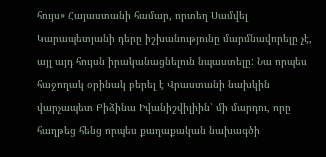հույս» Հայաստանի համար, որտեղ Սամվել Կարապետյանի դերը իշխանությունը մարմնավորելը չէ, այլ այդ հույսն իրականացնելուն նպաստելը: Նա որպես հաջողակ օրինակ բերել է Վրաստանի նախկին վարչապետ Բիձինա Իվանիշվիլիին՝ մի մարդու, որը հաղթեց հենց որպես քաղաքական նախագծի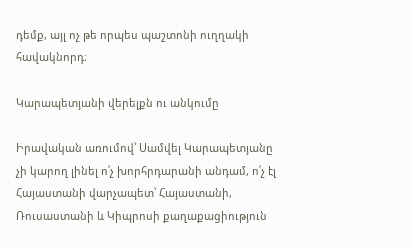դեմք, այլ ոչ թե որպես պաշտոնի ուղղակի հավակնորդ։

Կարապետյանի վերելքն ու անկումը

Իրավական առումով՝ Սամվել Կարապետյանը չի կարող լինել ո՛չ խորհրդարանի անդամ, ո՛չ էլ Հայաստանի վարչապետ՝ Հայաստանի, Ռուսաստանի և Կիպրոսի քաղաքացիություն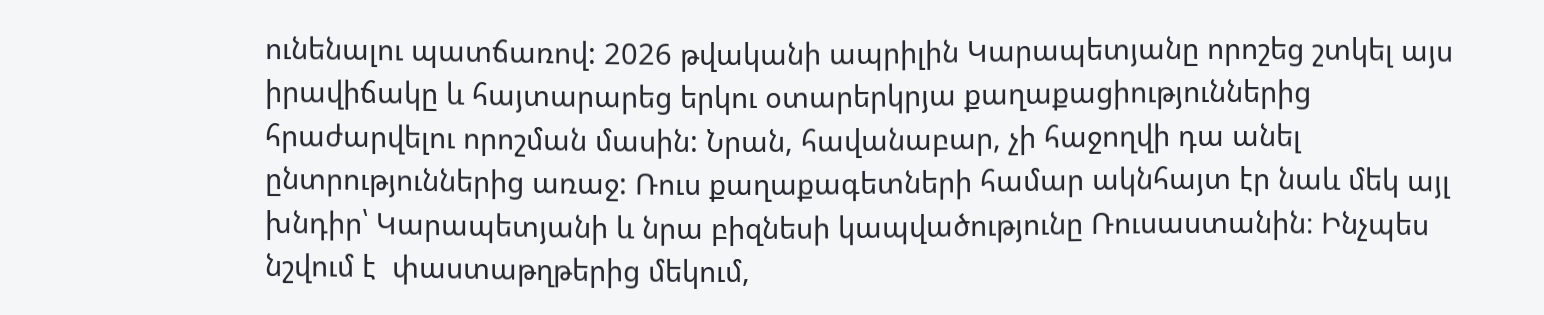ունենալու պատճառով: 2026 թվականի ապրիլին Կարապետյանը որոշեց շտկել այս իրավիճակը և հայտարարեց երկու օտարերկրյա քաղաքացիություններից հրաժարվելու որոշման մասին: Նրան, հավանաբար, չի հաջողվի դա անել ընտրություններից առաջ: Ռուս քաղաքագետների համար ակնհայտ էր նաև մեկ այլ խնդիր՝ Կարապետյանի և նրա բիզնեսի կապվածությունը Ռուսաստանին։ Ինչպես նշվում է  փաստաթղթերից մեկում,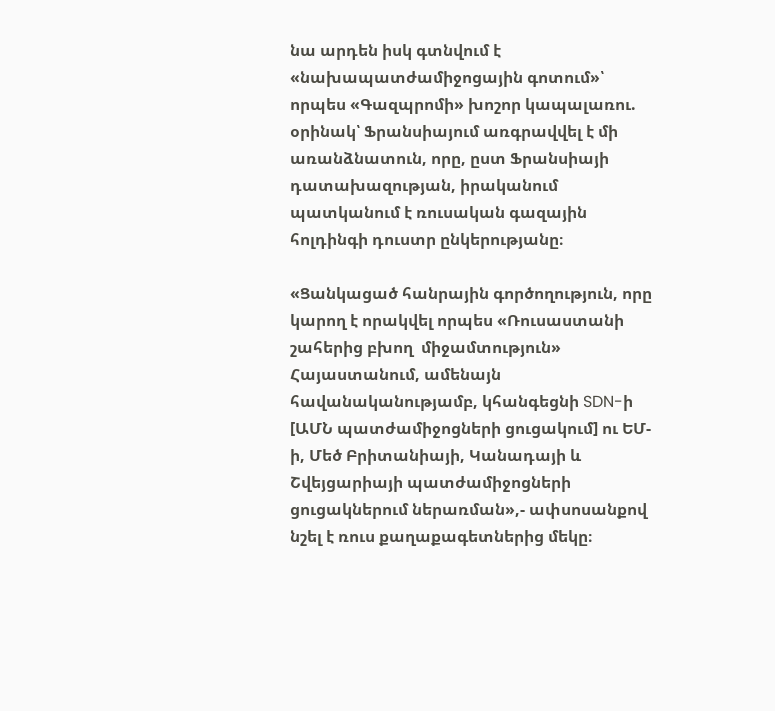նա արդեն իսկ գտնվում է «նախապատժամիջոցային գոտում»՝ որպես «Գազպրոմի» խոշոր կապալառու. օրինակ՝ Ֆրանսիայում առգրավվել է մի առանձնատուն, որը, ըստ Ֆրանսիայի դատախազության, իրականում պատկանում է ռուսական գազային հոլդինգի դուստր ընկերությանը։

«Ցանկացած հանրային գործողություն, որը կարող է որակվել որպես «Ռուսաստանի շահերից բխող  միջամտություն» Հայաստանում, ամենայն հավանականությամբ, կհանգեցնի SDN-ի [ԱՄՆ պատժամիջոցների ցուցակում] ու ԵՄ-ի, Մեծ Բրիտանիայի, Կանադայի և Շվեյցարիայի պատժամիջոցների ցուցակներում ներառման»,- ափսոսանքով նշել է ռուս քաղաքագետներից մեկը։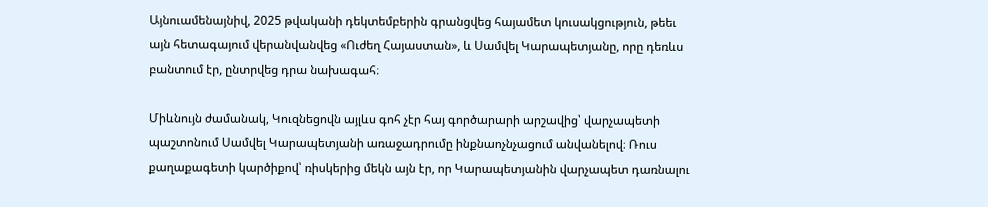Այնուամենայնիվ, 2025 թվականի դեկտեմբերին գրանցվեց հայամետ կուսակցություն, թեեւ  այն հետագայում վերանվանվեց «Ուժեղ Հայաստան», և Սամվել Կարապետյանը, որը դեռևս բանտում էր, ընտրվեց դրա նախագահ։

Միևնույն ժամանակ, Կուզնեցովն այլևս գոհ չէր հայ գործարարի արշավից՝ վարչապետի պաշտոնում Սամվել Կարապետյանի առաջադրումը ինքնաոչնչացում անվանելով։ Ռուս քաղաքագետի կարծիքով՝ ռիսկերից մեկն այն էր, որ Կարապետյանին վարչապետ դառնալու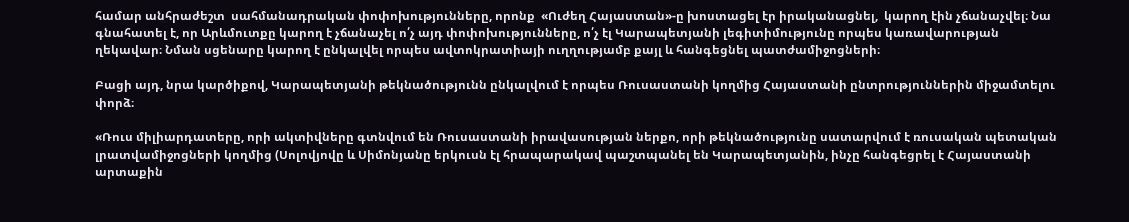համար անհրաժեշտ  սահմանադրական փոփոխությունները, որոնք  «Ուժեղ Հայաստան»-ը խոստացել էր իրականացնել,  կարող էին չճանաչվել։ Նա գնահատել է, որ Արևմուտքը կարող է չճանաչել ո՛չ այդ փոփոխությունները, ո՛չ էլ Կարապետյանի լեգիտիմությունը որպես կառավարության ղեկավար։ Նման սցենարը կարող է ընկալվել որպես ավտոկրատիայի ուղղությամբ քայլ և հանգեցնել պատժամիջոցների։

Բացի այդ, նրա կարծիքով, Կարապետյանի թեկնածությունն ընկալվում է որպես Ռուսաստանի կողմից Հայաստանի ընտրություններին միջամտելու փորձ։

«Ռուս միլիարդատերը, որի ակտիվները գտնվում են Ռուսաստանի իրավասության ներքո, որի թեկնածությունը սատարվում է ռուսական պետական լրատվամիջոցների կողմից (Սոլովյովը և Սիմոնյանը երկուսն էլ հրապարակավ պաշտպանել են Կարապետյանին, ինչը հանգեցրել է Հայաստանի արտաքին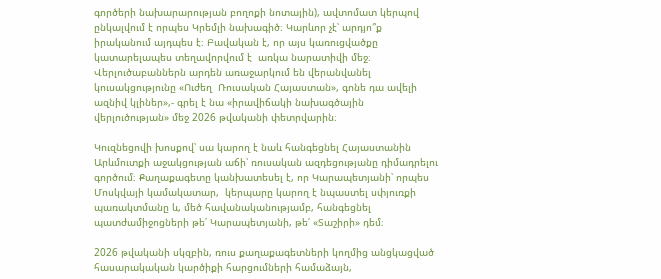գործերի նախարարության բողոքի նոտային), ավտոմատ կերպով ընկալվում է որպես Կրեմլի նախագիծ։ Կարևոր չէ՝ արդյո՞ք իրականում այդպես է։ Բավական է, որ այս կառուցվածքը կատարելապես տեղավորվում է  առկա նարատիվի մեջ։ Վերլուծաբաններն արդեն առաջարկում են վերանվանել կուսակցությունը «Ուժեղ  Ռուսական Հայաստան», գոնե դա ավելի ազնիվ կլիներ»,- գրել է նա «իրավիճակի նախագծային վերլուծության» մեջ 2026 թվականի փետրվարին։

Կուզնեցովի խոսքով՝ սա կարող է նաև հանգեցնել Հայաստանին Արևմուտքի աջակցության աճի՝ ռուսական ազդեցությանը դիմադրելու գործում։ Քաղաքագետը կանխատեսել է, որ Կարապետյանի՝ որպես Մոսկվայի կամակատար,  կերպարը կարող է նպաստել սփյուռքի պառակտմանը և, մեծ հավանականությամբ, հանգեցնել պատժամիջոցների թե՛ Կարապետյանի, թե՛ «Տաշիրի» դեմ։

2026 թվականի սկզբին, ռուս քաղաքագետների կողմից անցկացված հասարակական կարծիքի հարցումների համաձայն,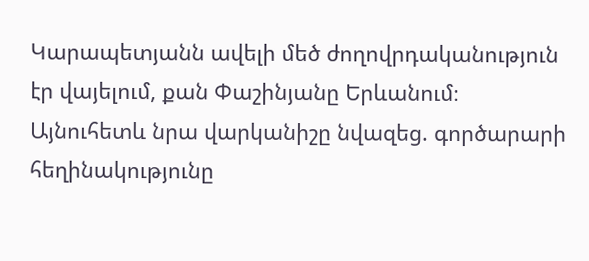Կարապետյանն ավելի մեծ ժողովրդականություն էր վայելում, քան Փաշինյանը Երևանում։ Այնուհետև նրա վարկանիշը նվազեց. գործարարի հեղինակությունը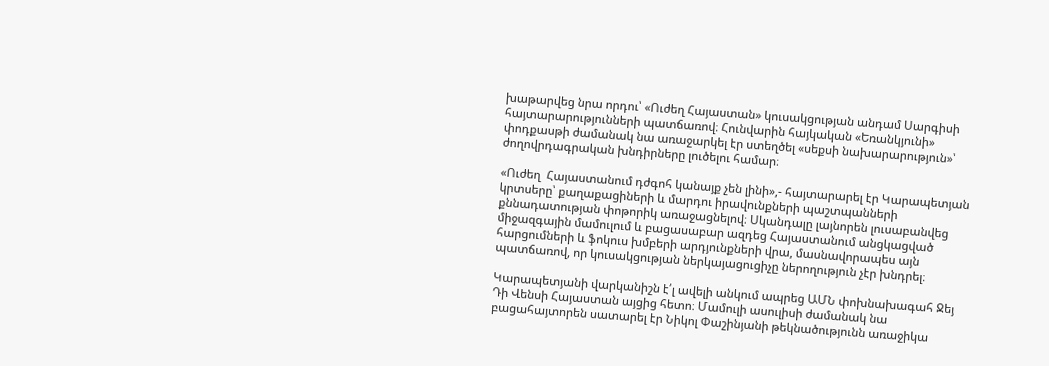խաթարվեց նրա որդու՝ «Ուժեղ Հայաստան» կուսակցության անդամ Սարգիսի հայտարարությունների պատճառով։ Հունվարին հայկական «Եռանկյունի» փոդքասթի ժամանակ նա առաջարկել էր ստեղծել «սեքսի նախարարություն»՝ ժողովրդագրական խնդիրները լուծելու համար։

«Ուժեղ  Հայաստանում դժգոհ կանայք չեն լինի»,- հայտարարել էր Կարապետյան կրտսերը՝ քաղաքացիների և մարդու իրավունքների պաշտպանների քննադատության փոթորիկ առաջացնելով։ Սկանդալը լայնորեն լուսաբանվեց միջազգային մամուլում և բացասաբար ազդեց Հայաստանում անցկացված հարցումների և ֆոկուս խմբերի արդյունքների վրա, մասնավորապես այն պատճառով, որ կուսակցության ներկայացուցիչը ներողություն չէր խնդրել։

Կարապետյանի վարկանիշն է՛լ ավելի անկում ապրեց ԱՄՆ փոխնախագահ Ջեյ Դի Վենսի Հայաստան այցից հետո։ Մամուլի ասուլիսի ժամանակ նա բացահայտորեն սատարել էր Նիկոլ Փաշինյանի թեկնածությունն առաջիկա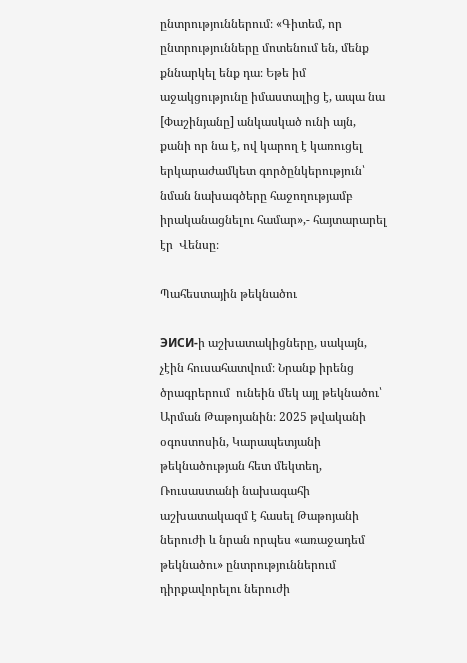ընտրություններում։ «Գիտեմ, որ ընտրությունները մոտենում են, մենք քննարկել ենք դա։ Եթե իմ աջակցությունը իմաստալից է, ապա նա [Փաշինյանը] անկասկած ունի այն, քանի որ նա է, ով կարող է կառուցել երկարաժամկետ գործընկերություն՝ նման նախագծերը հաջողությամբ իրականացնելու համար»,- հայտարարել էր  Վենսը։

Պահեստային թեկնածու

ЭИСИ-ի աշխատակիցները, սակայն,  չէին հուսահատվում։ Նրանք իրենց ծրագրերում  ունեին մեկ այլ թեկնածու՝ Արման Թաթոյանին։ 2025 թվականի օգոստոսին, Կարապետյանի թեկնածության հետ մեկտեղ, Ռուսաստանի նախագահի աշխատակազմ է հասել Թաթոյանի ներուժի և նրան որպես «առաջադեմ թեկնածու» ընտրություններում դիրքավորելու ներուժի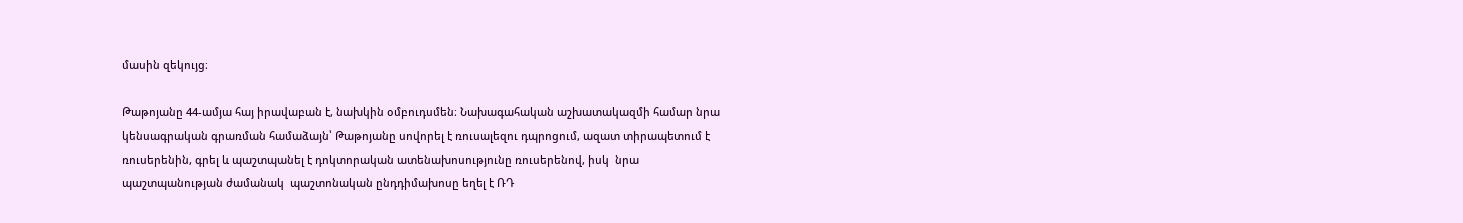մասին զեկույց։

Թաթոյանը 44-ամյա հայ իրավաբան է, նախկին օմբուդսմեն։ Նախագահական աշխատակազմի համար նրա կենսագրական գրառման համաձայն՝ Թաթոյանը սովորել է ռուսալեզու դպրոցում, ազատ տիրապետում է ռուսերենին, գրել և պաշտպանել է դոկտորական ատենախոսությունը ռուսերենով, իսկ  նրա պաշտպանության ժամանակ  պաշտոնական ընդդիմախոսը եղել է ՌԴ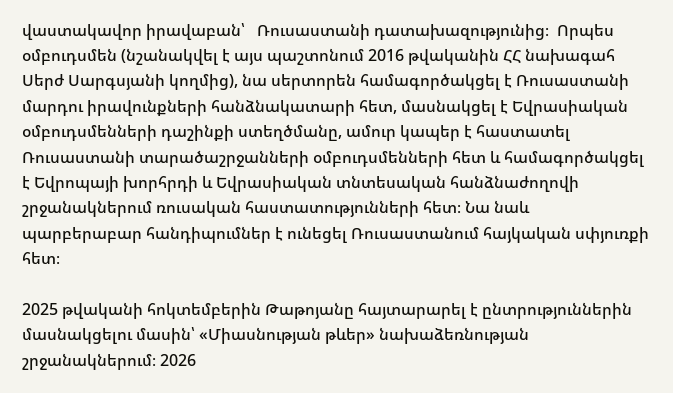վաստակավոր իրավաբան՝   Ռուսաստանի դատախազությունից։  Որպես օմբուդսմեն (նշանակվել է այս պաշտոնում 2016 թվականին ՀՀ նախագահ Սերժ Սարգսյանի կողմից), նա սերտորեն համագործակցել է Ռուսաստանի մարդու իրավունքների հանձնակատարի հետ, մասնակցել է Եվրասիական օմբուդսմենների դաշինքի ստեղծմանը, ամուր կապեր է հաստատել Ռուսաստանի տարածաշրջանների օմբուդսմենների հետ և համագործակցել է Եվրոպայի խորհրդի և Եվրասիական տնտեսական հանձնաժողովի շրջանակներում ռուսական հաստատությունների հետ։ Նա նաև պարբերաբար հանդիպումներ է ունեցել Ռուսաստանում հայկական սփյուռքի հետ։

2025 թվականի հոկտեմբերին Թաթոյանը հայտարարել է ընտրություններին մասնակցելու մասին՝ «Միասնության թևեր» նախաձեռնության շրջանակներում։ 2026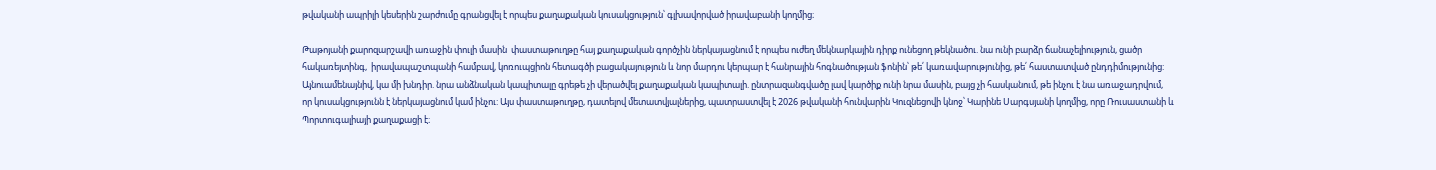թվականի ապրիլի կեսերին շարժումը գրանցվել է որպես քաղաքական կուսակցություն՝ գլխավորված իրավաբանի կողմից։

Թաթոյանի քարոզարշավի առաջին փուլի մասին  փաստաթուղթը հայ քաղաքական գործչին ներկայացնում է որպես ուժեղ մեկնարկային դիրք ունեցող թեկնածու. նա ունի բարձր ճանաչելիություն, ցածր հակառեյտինգ,  իրավապաշտպանի համբավ, կոռուպցիոն հետագծի բացակայություն և նոր մարդու կերպար է հանրային հոգնածության ֆոնին՝ թե՛ կառավարությունից, թե՛ հաստատված ընդդիմությունից: Այնուամենայնիվ, կա մի խնդիր. նրա անձնական կապիտալը գրեթե չի վերածվել քաղաքական կապիտալի. ընտրազանգվածը լավ կարծիք ունի նրա մասին, բայց չի հասկանում, թե ինչու է նա առաջադրվում, որ կուսակցությունն է ներկայացնում կամ ինչու: Այս փաստաթուղթը, դատելով մետատվյալներից, պատրաստվել է 2026 թվականի հունվարին Կուզնեցովի կնոջ՝ Կարինե Սարգսյանի կողմից, որը Ռուսաստանի և Պորտուգալիայի քաղաքացի է։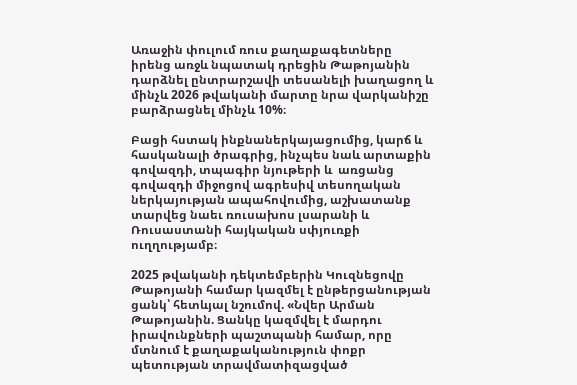Առաջին փուլում ռուս քաղաքագետները իրենց առջև նպատակ դրեցին Թաթոյանին դարձնել ընտրարշավի տեսանելի խաղացող և մինչև 2026 թվականի մարտը նրա վարկանիշը բարձրացնել մինչև 10%։

Բացի հստակ ինքնաներկայացումից, կարճ և հասկանալի ծրագրից, ինչպես նաև արտաքին գովազդի, տպագիր նյութերի և  առցանց գովազդի միջոցով ագրեսիվ տեսողական ներկայության ապահովումից, աշխատանք տարվեց նաեւ ռուսախոս լսարանի և Ռուսաստանի հայկական սփյուռքի ուղղությամբ։

2025 թվականի դեկտեմբերին Կուզնեցովը Թաթոյանի համար կազմել է ընթերցանության ցանկ՝ հետևյալ նշումով. «Նվեր Արման Թաթոյանին. Ցանկը կազմվել է մարդու իրավունքների պաշտպանի համար, որը մտնում է քաղաքականություն փոքր պետության տրավմատիզացված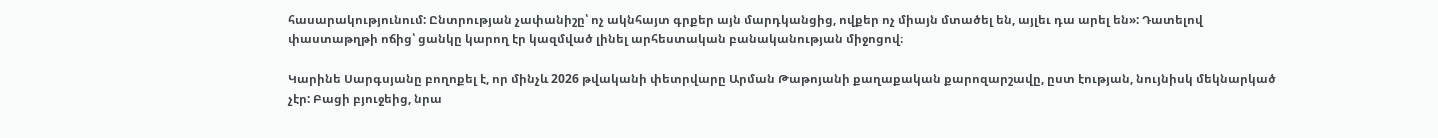հասարակությունում: Ընտրության չափանիշը՝ ոչ ակնհայտ գրքեր այն մարդկանցից, ովքեր ոչ միայն մտածել են, այլեւ դա արել են»: Դատելով փաստաթղթի ոճից՝ ցանկը կարող էր կազմված լինել արհեստական բանականության միջոցով։

Կարինե Սարգսյանը բողոքել է, որ մինչև 2026 թվականի փետրվարը Արման Թաթոյանի քաղաքական քարոզարշավը, ըստ էության, նույնիսկ մեկնարկած չէր: Բացի բյուջեից, նրա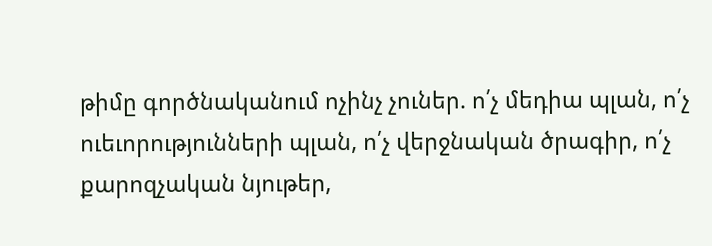թիմը գործնականում ոչինչ չուներ. ո՛չ մեդիա պլան, ո՛չ ուեւորությունների պլան, ո՛չ վերջնական ծրագիր, ո՛չ քարոզչական նյութեր,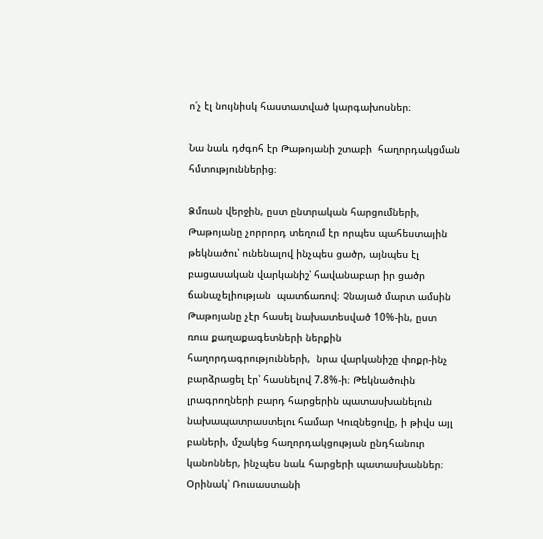ո՛չ էլ նույնիսկ հաստատված կարգախոսներ։

Նա նաև դժգոհ էր Թաթոյանի շտաբի  հաղորդակցման հմտություններից։

Ձմռան վերջին, ըստ ընտրական հարցումների, Թաթոյանը չորրորդ տեղում էր որպես պահեստային թեկնածու՝ ունենալով ինչպես ցածր, այնպես էլ բացասական վարկանիշ՝ հավանաբար իր ցածր ճանաչելիության  պատճառով։ Չնայած մարտ ամսին Թաթոյանը չէր հասել նախատեսված 10%-ին, ըստ ռուս քաղաքագետների ներքին հաղորդագրությունների,  նրա վարկանիշը փոքր-ինչ բարձրացել էր՝ հասնելով 7.8%-ի։ Թեկնածուին լրագրողների բարդ հարցերին պատասխանելուն նախապատրաստելու համար Կուզնեցովը, ի թիվս այլ բաների, մշակեց հաղորդակցության ընդհանուր կանոններ, ինչպես նաև հարցերի պատասխաններ։  Օրինակ՝ Ռուսաստանի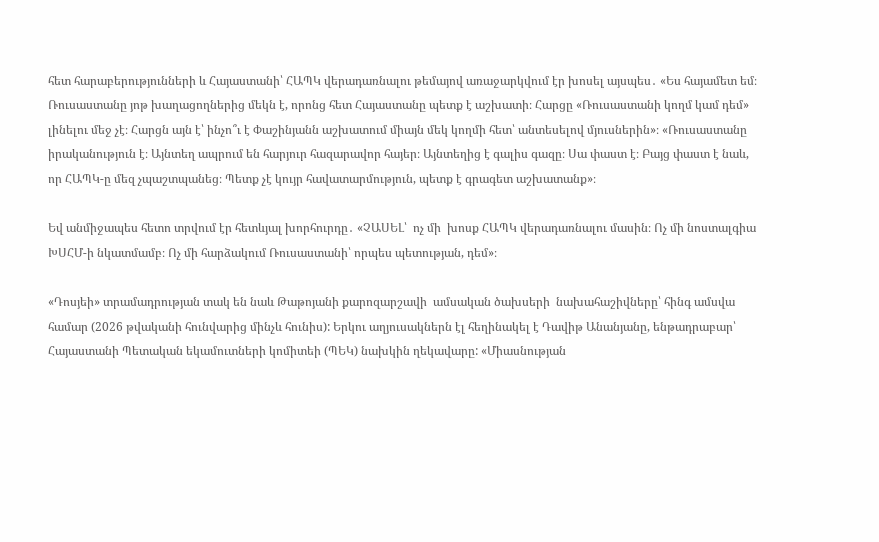հետ հարաբերությունների և Հայաստանի՝ ՀԱՊԿ վերադառնալու թեմայով առաջարկվում էր խոսել այսպես․ «Ես հայամետ եմ։ Ռուսաստանը յոթ խաղացողներից մեկն է, որոնց հետ Հայաստանը պետք է աշխատի։ Հարցը «Ռուսաստանի կողմ կամ դեմ» լինելու մեջ չէ։ Հարցն այն է՝ ինչո՞ւ է Փաշինյանն աշխատում միայն մեկ կողմի հետ՝ անտեսելով մյուսներին»։ «Ռուսաստանը իրականություն է։ Այնտեղ ապրում են հարյուր հազարավոր հայեր։ Այնտեղից է գալիս գազը։ Սա փաստ է։ Բայց փաստ է նաև, որ ՀԱՊԿ-ը մեզ չպաշտպանեց։ Պետք չէ կույր հավատարմություն, պետք է գրագետ աշխատանք»։

Եվ անմիջապես հետո տրվում էր հետևյալ խորհուրդը․ «ՉԱՍԵԼ՝  ոչ մի  խոսք ՀԱՊԿ վերադառնալու մասին։ Ոչ մի նոստալգիա ԽՍՀՄ-ի նկատմամբ։ Ոչ մի հարձակում Ռուսաստանի՝ որպես պետության, դեմ»։

«Դոսյեի» տրամադրության տակ են նաև Թաթոյանի քարոզարշավի  ամսական ծախսերի  նախահաշիվները՝ հինգ ամսվա համար (2026 թվականի հունվարից մինչև հունիս): Երկու աղյուսակներն էլ հեղինակել է Դավիթ Անանյանը, ենթադրաբար՝ Հայաստանի Պետական եկամուտների կոմիտեի (ՊԵԿ) նախկին ղեկավարը: «Միասնության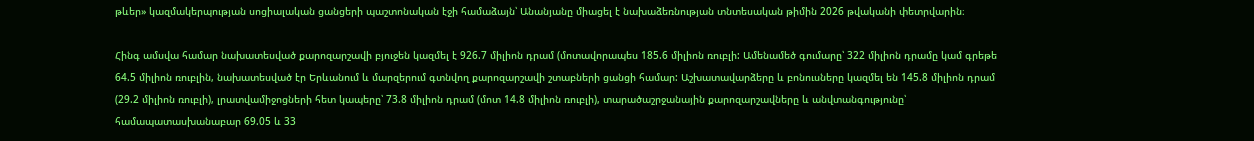թևեր» կազմակերպության սոցիալական ցանցերի պաշտոնական էջի համաձայն՝ Անանյանը միացել է նախաձեռնության տնտեսական թիմին 2026 թվականի փետրվարին։

Հինգ ամսվա համար նախատեսված քարոզարշավի բյուջեն կազմել է 926.7 միլիոն դրամ (մոտավորապես 185.6 միլիոն ռուբլի: Ամենամեծ գումարը՝ 322 միլիոն դրամը կամ գրեթե 64.5 միլիոն ռուբլին, նախատեսված էր Երևանում և մարզերում գտնվող քարոզարշավի շտաբների ցանցի համար: Աշխատավարձերը և բոնուսները կազմել են 145.8 միլիոն դրամ (29.2 միլիոն ռուբլի), լրատվամիջոցների հետ կապերը՝ 73.8 միլիոն դրամ (մոտ 14.8 միլիոն ռուբլի), տարածաշրջանային քարոզարշավները և անվտանգությունը՝ համապատասխանաբար 69.05 և 33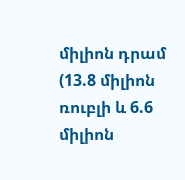միլիոն դրամ (13.8 միլիոն ռուբլի և 6.6 միլիոն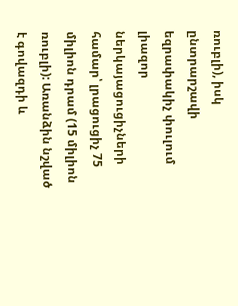ռուբլի), իսկ ընտրարշավի եզրափակիչ փուլում լիազոր ներկայացուցիչների համար՝ լրացուցիչ 75 միլիոն դրամ (15 միլիոն ռուբլի): Առանձին նշված է գովազդի և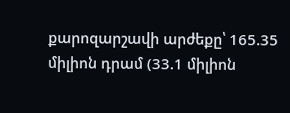քարոզարշավի արժեքը՝ 165.35 միլիոն դրամ (33.1 միլիոն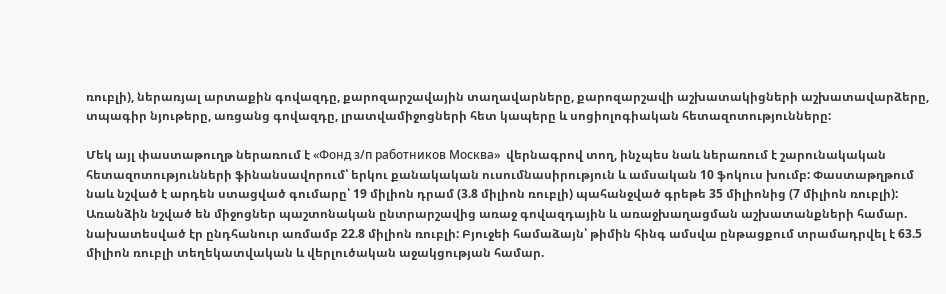ռուբլի), ներառյալ արտաքին գովազդը, քարոզարշավային տաղավարները, քարոզարշավի աշխատակիցների աշխատավարձերը, տպագիր նյութերը, առցանց գովազդը, լրատվամիջոցների հետ կապերը և սոցիոլոգիական հետազոտությունները:

Մեկ այլ փաստաթուղթ ներառում է «Фонд з/п работников Москва»  վերնագրով տող, ինչպես նաև ներառում է շարունակական հետազոտությունների ֆինանսավորում՝ երկու քանակական ուսումնասիրություն և ամսական 10 ֆոկուս խումբ: Փաստաթղթում նաև նշված է արդեն ստացված գումարը՝ 19 միլիոն դրամ (3.8 միլիոն ռուբլի) պահանջված գրեթե 35 միլիոնից (7 միլիոն ռուբլի): Առանձին նշված են միջոցներ պաշտոնական ընտրարշավից առաջ գովազդային և առաջխաղացման աշխատանքների համար. նախատեսված էր ընդհանուր առմամբ 22.8 միլիոն ռուբլի: Բյուջեի համաձայն՝ թիմին հինգ ամսվա ընթացքում տրամադրվել է 63.5 միլիոն ռուբլի տեղեկատվական և վերլուծական աջակցության համար.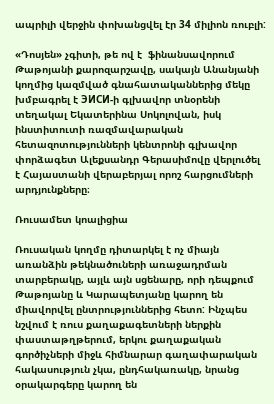ապրիլի վերջին փոխանցվել էր 34 միլիոն ռուբլի:

«Դոսյեն» չգիտի, թե ով է  ֆինանսավորում Թաթոյանի քարոզարշավը, սակայն Անանյանի կողմից կազմված գնահատականներից մեկը խմբագրել է ЭИСИ-ի գլխավոր տնօրենի տեղակալ Եկատերինա Սոկոլովան, իսկ ինստիտուտի ռազմավարական հետազոտությունների կենտրոնի գլխավոր փորձագետ Ալեքսանդր Գերասիմովը վերլուծել է Հայաստանի վերաբերյալ որոշ հարցումների արդյունքները։

Ռուսամետ կոալիցիա

Ռուսական կողմը դիտարկել է ոչ միայն առանձին թեկնածուների առաջադրման տարբերակը, այլև այն սցենարը, որի դեպքում Թաթոյանը և Կարապետյանը կարող են միավորվել ընտրություններից հետո: Ինչպես նշվում է ռուս քաղաքագետների ներքին փաստաթղթերում, երկու քաղաքական գործիչների միջև հիմնարար գաղափարական հակասություն չկա, ընդհակառակը, նրանց օրակարգերը կարող են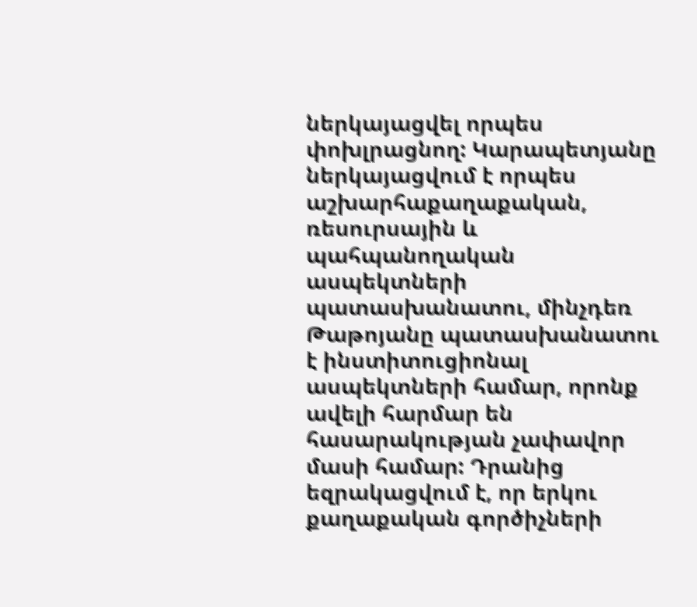ներկայացվել որպես փոխլրացնող: Կարապետյանը ներկայացվում է որպես աշխարհաքաղաքական, ռեսուրսային և պահպանողական ասպեկտների պատասխանատու, մինչդեռ Թաթոյանը պատասխանատու է ինստիտուցիոնալ ասպեկտների համար, որոնք ավելի հարմար են հասարակության չափավոր մասի համար: Դրանից եզրակացվում է, որ երկու քաղաքական գործիչների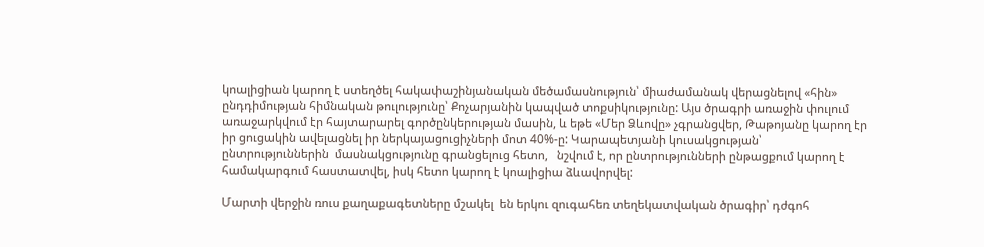կոալիցիան կարող է ստեղծել հակափաշինյանական մեծամասնություն՝ միաժամանակ վերացնելով «հին» ընդդիմության հիմնական թուլությունը՝ Քոչարյանին կապված տոքսիկությունը: Այս ծրագրի առաջին փուլում առաջարկվում էր հայտարարել գործընկերության մասին, և եթե «Մեր Ձևովը» չգրանցվեր, Թաթոյանը կարող էր իր ցուցակին ավելացնել իր ներկայացուցիչների մոտ 40%-ը: Կարապետյանի կուսակցության՝ ընտրություններին  մասնակցությունը գրանցելուց հետո,   նշվում է, որ ընտրությունների ընթացքում կարող է համակարգում հաստատվել, իսկ հետո կարող է կոալիցիա ձևավորվել:

Մարտի վերջին ռուս քաղաքագետները մշակել  են երկու զուգահեռ տեղեկատվական ծրագիր՝ դժգոհ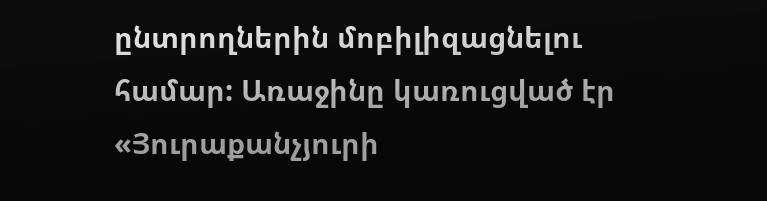ընտրողներին մոբիլիզացնելու համար: Առաջինը կառուցված էր «Յուրաքանչյուրի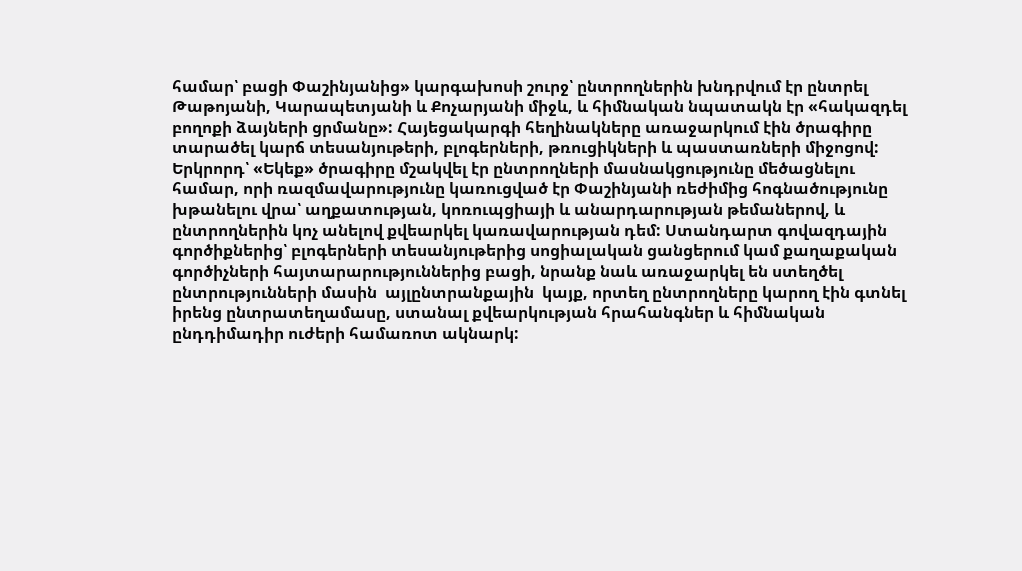համար՝ բացի Փաշինյանից» կարգախոսի շուրջ՝ ընտրողներին խնդրվում էր ընտրել Թաթոյանի, Կարապետյանի և Քոչարյանի միջև, և հիմնական նպատակն էր «հակազդել բողոքի ձայների ցրմանը»: Հայեցակարգի հեղինակները առաջարկում էին ծրագիրը տարածել կարճ տեսանյութերի, բլոգերների, թռուցիկների և պաստառների միջոցով:
Երկրորդ՝ «Եկեք» ծրագիրը մշակվել էր ընտրողների մասնակցությունը մեծացնելու համար, որի ռազմավարությունը կառուցված էր Փաշինյանի ռեժիմից հոգնածությունը խթանելու վրա՝ աղքատության, կոռուպցիայի և անարդարության թեմաներով, և ընտրողներին կոչ անելով քվեարկել կառավարության դեմ: Ստանդարտ գովազդային գործիքներից՝ բլոգերների տեսանյութերից սոցիալական ցանցերում կամ քաղաքական գործիչների հայտարարություններից բացի, նրանք նաև առաջարկել են ստեղծել ընտրությունների մասին  այլընտրանքային  կայք, որտեղ ընտրողները կարող էին գտնել իրենց ընտրատեղամասը, ստանալ քվեարկության հրահանգներ և հիմնական ընդդիմադիր ուժերի համառոտ ակնարկ: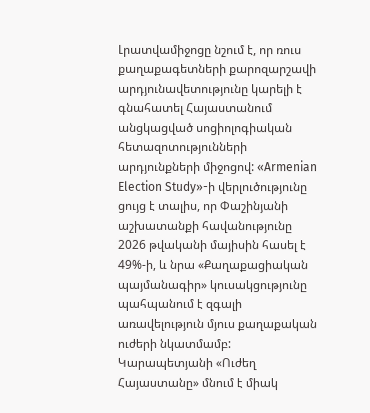Լրատվամիջոցը նշում է, որ ռուս քաղաքագետների քարոզարշավի արդյունավետությունը կարելի է գնահատել Հայաստանում անցկացված սոցիոլոգիական հետազոտությունների արդյունքների միջոցով: «Armenian Election Study»-ի վերլուծությունը ցույց է տալիս, որ Փաշինյանի աշխատանքի հավանությունը 2026 թվականի մայիսին հասել է 49%-ի, և նրա «Քաղաքացիական պայմանագիր» կուսակցությունը պահպանում է զգալի առավելություն մյուս քաղաքական ուժերի նկատմամբ: Կարապետյանի «Ուժեղ  Հայաստանը» մնում է միակ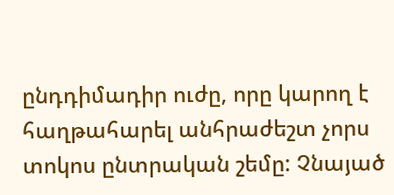ընդդիմադիր ուժը, որը կարող է հաղթահարել անհրաժեշտ չորս տոկոս ընտրական շեմը: Չնայած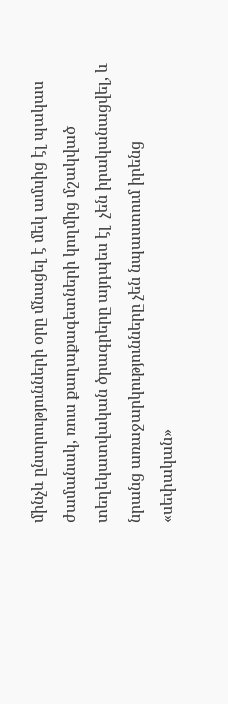մինչև ընտրությունների օրը մնացել է մեկ ամսից էլ պակաս ժամանակ, ռուս քաղաքագետների կողմից մշակված տեղեկատվական ծրագրերը այդպես էլ  չեն իրականացվել, և նրանց առաջարկությունները չեն նպաստում իրենց «սեփական»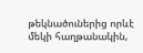թեկնածուներից որևէ մեկի հաղթանակին,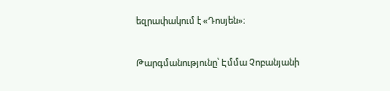եզրափակում է «Դոսյեն»։

Թարգմանությունը՝ Էմմա Չոբանյանի